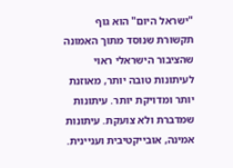"ישראל היום" הוא גוף תקשורת שנוסד מתוך האמונה שהציבור הישראלי ראוי לעיתונות טובה יותר, מאוזנת יותר ומדויקת יותר. עיתונות שמדברת ולא צועקת. עיתונות אמינה, אובייקטיבית ועניינית.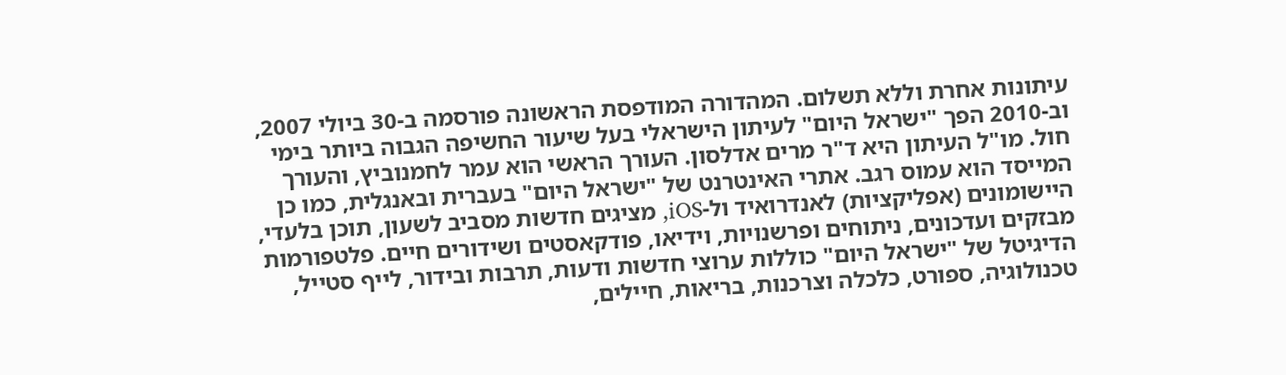עיתונות אחרת וללא תשלום. המהדורה המודפסת הראשונה פורסמה ב-30 ביולי 2007, וב-2010 הפך "ישראל היום" לעיתון הישראלי בעל שיעור החשיפה הגבוה ביותר בימי חול. מו"ל העיתון היא ד"ר מרים אדלסון. העורך הראשי הוא עמר לחמנוביץ, והעורך המייסד הוא עמוס רגב. אתרי האינטרנט של "ישראל היום" בעברית ובאנגלית, כמו כן היישומונים (אפליקציות) לאנדרואיד ול-iOS, מציגים חדשות מסביב לשעון, תוכן בלעדי, מבזקים ועדכונים, ניתוחים ופרשנויות, וידיאו, פודקאסטים ושידורים חיים. פלטפורמות הדיגיטל של "ישראל היום" כוללות ערוצי חדשות ודעות, תרבות ובידור, לייף סטייל, טכנולוגיה, ספורט, כלכלה וצרכנות, בריאות, חיילים,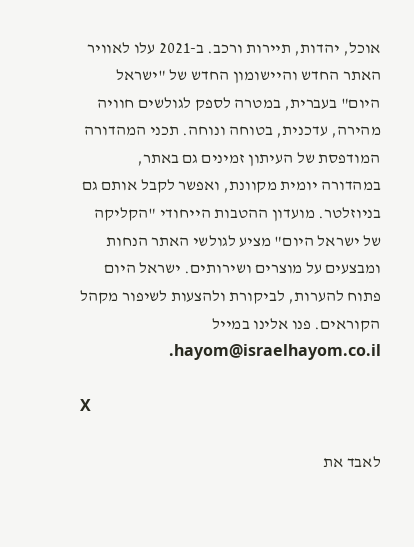אוכל, יהדות, תיירות ורכב. ב-2021 עלו לאוויר האתר החדש והיישומון החדש של "ישראל היום" בעברית, במטרה לספק לגולשים חוויה מהירה, עדכנית, בטוחה ונוחה. תכני המהדורה המודפסת של העיתון זמינים גם באתר, במהדורה יומית מקוונת, ואפשר לקבל אותם גם בניוזלטר. מועדון ההטבות הייחודי "הקליקה של ישראל היום" מציע לגולשי האתר הנחות ומבצעים על מוצרים ושירותים. ישראל היום פתוח להערות, לביקורת ולהצעות לשיפור מקהל הקוראים. פנו אלינו במייל hayom@israelhayom.co.il.

X

לאבד את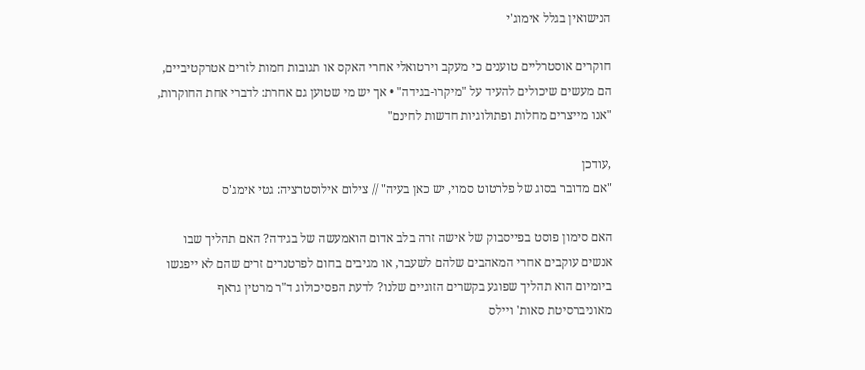הנישואין בגלל אימוג'י

חוקרים אוסטרליים טוענים כי מעקב וירטואלי אחרי האקס או תגובות חמות לזרים אטרקטיביים, הם מעשים שיכולים להעיד על "מיקרו-בגידה" • אך יש מי שטוען גם אחרת: לדברי אחת החוקרות, "אנו מייצרים מחלות ופתולוגיות חדשות לחינם"

,עודכן
"אם מדובר בסוג של פלרטוט סמוי, יש כאן בעיה" // צילום אילוסטרציה: גטי אימג'ס

האם סימון פוסט בפייסבוק של אישה זרה בלב אדום הואמעשה של בגידה? האם תהליך שבו אנשים עוקבים אחרי המאהבים שלהם לשעבר, או מגיבים בחום לפרטנרים זרים שהם לא ייפגשו ביומיום הוא תהליך שפוגע בקשרים הזוגיים שלנו? לדעת הפסיכולוג ד"ר מרטין גראף מאוניברסיטת סאות' ויילס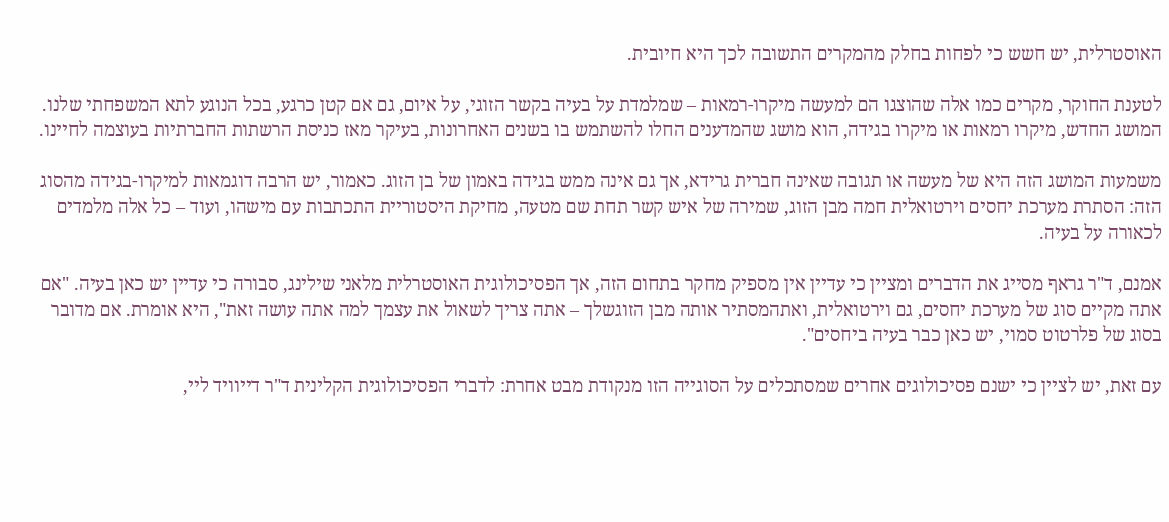האוסטרלית, יש חשש כי לפחות בחלק מהמקרים התשובה לכך היא חיובית.

לטענת החוקר, מקרים כמו אלה שהוצגו הם למעשה מיקרו-רמאות – שמלמדת על בעיה בקשר הזוגי, על איום, גם אם קטן כרגע, בכל הנוגע לתא המשפחתי שלנו. המושג החדש, מיקרו רמאות או מיקרו בגידה, הוא מושג שהמדענים החלו להשתמש בו בשנים האחרונות, בעיקר מאז כניסת הרשתות החברתיות בעוצמה לחיינו.

משמעות המושג הזה היא של מעשה או תגובה שאינה חברית גרידא, אך גם אינה ממש בגידה באמון של בן הזוג. כאמור, יש הרבה דוגמאות למיקרו-בגידה מהסוג הזה: הסתרת מערכת יחסים וירטואלית חמה מבן הזוג, שמירה של איש קשר תחת שם מטעה, מחיקת היסטוריית התכתבות עם מישהו, ועוד – כל אלה מלמדים לכאורה על בעיה.

אמנם, ד"ר גראף מסייג את הדברים ומציין כי עדיין אין מספיק מחקר בתחום הזה, אך הפסיכולוגית האוסטרלית מלאני שילינג, סבורה כי עדיין יש כאן בעיה. "אם אתה מקיים סוג של מערכת יחסים, גם וירטואלית, ואתהמסתיר אותה מבן הזוגשלך – אתה צריך לשאול את עצמך למה אתה עושה זאת", היא אומרת. אם מדובר בסוג של פלרטוט סמוי, יש כאן כבר בעיה ביחסים".

עם זאת, יש לציין כי ישנם פסיכולוגים אחרים שמסתכלים על הסוגייה הזו מנקודת מבט אחרת: לדברי הפסיכולוגית הקלינית ד"ר דייוויד ליי,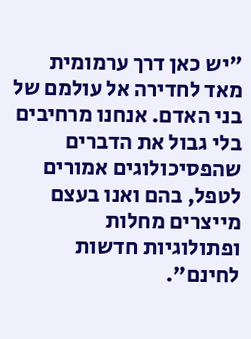"יש כאן דרך ערמומית מאד לחדירה אל עולמם של בני האדם. אנחנו מרחיבים בלי גבול את הדברים שהפסיכולוגים אמורים לטפל, בהם ואנו בעצם מייצרים מחלות ופתולוגיות חדשות לחינם".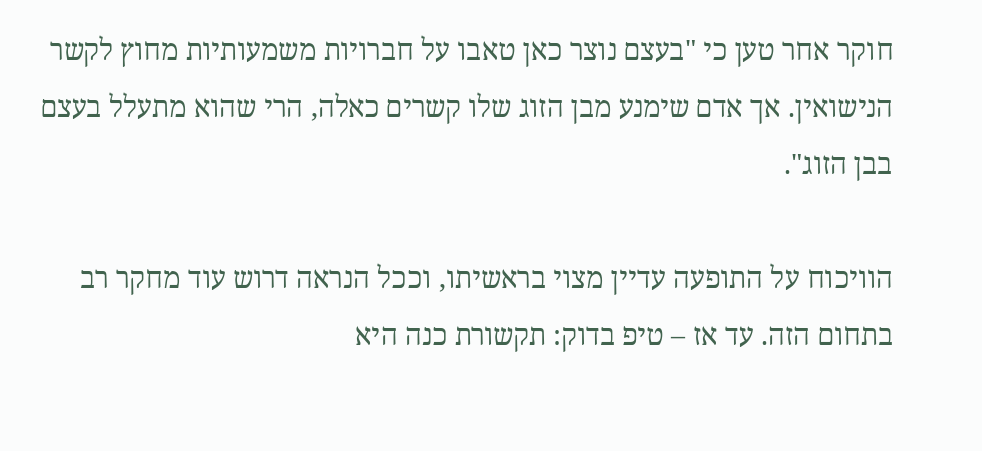חוקר אחר טען כי "בעצם נוצר כאן טאבו על חברויות משמעותיות מחוץ לקשר הנישואין. אך אדם שימנע מבן הזוג שלו קשרים כאלה, הרי שהוא מתעלל בעצם בבן הזוג".

הוויכוח על התופעה עדיין מצוי בראשיתו, וככל הנראה דרוש עוד מחקר רב בתחום הזה. עד אז – טיפ בדוק: תקשורת כנה היא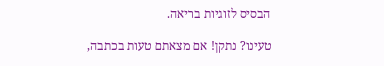הבסיס לזוגיות בריאה.

טעינו? נתקן! אם מצאתם טעות בכתבה,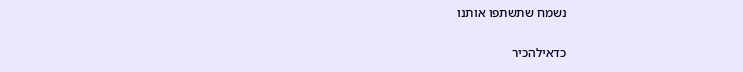נשמח שתשתפו אותנו

כדאילהכיר